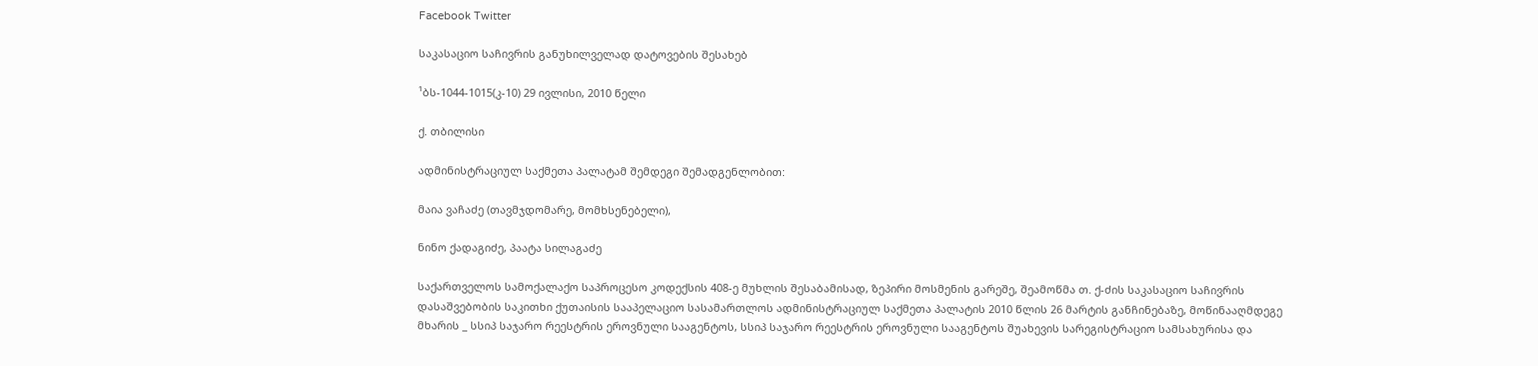Facebook Twitter

საკასაციო საჩივრის განუხილველად დატოვების შესახებ

¹ბს-1044-1015(კ-10) 29 ივლისი, 2010 წელი

ქ. თბილისი

ადმინისტრაციულ საქმეთა პალატამ შემდეგი შემადგენლობით:

მაია ვაჩაძე (თავმჯდომარე, მომხსენებელი),

ნინო ქადაგიძე, პაატა სილაგაძე

საქართველოს სამოქალაქო საპროცესო კოდექსის 408-ე მუხლის შესაბამისად, ზეპირი მოსმენის გარეშე, შეამოწმა თ. ქ-ძის საკასაციო საჩივრის დასაშვებობის საკითხი ქუთაისის სააპელაციო სასამართლოს ადმინისტრაციულ საქმეთა პალატის 2010 წლის 26 მარტის განჩინებაზე, მოწინააღმდეგე მხარის _ სსიპ საჯარო რეესტრის ეროვნული სააგენტოს, სსიპ საჯარო რეესტრის ეროვნული სააგენტოს შუახევის სარეგისტრაციო სამსახურისა და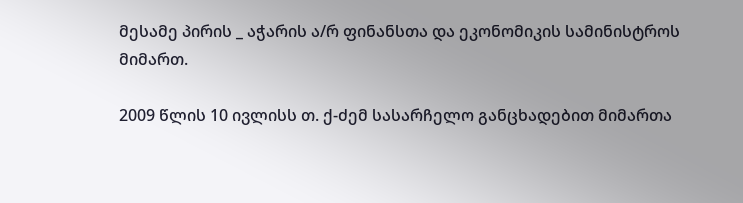მესამე პირის _ აჭარის ა/რ ფინანსთა და ეკონომიკის სამინისტროს მიმართ.

2009 წლის 10 ივლისს თ. ქ-ძემ სასარჩელო განცხადებით მიმართა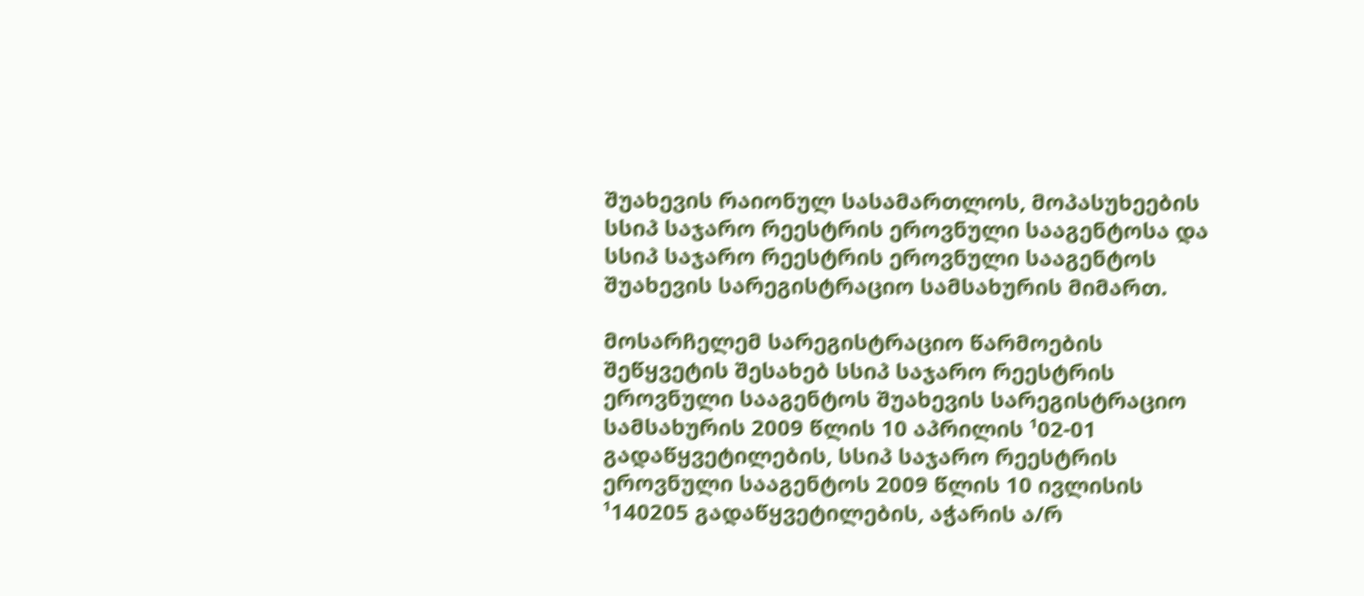შუახევის რაიონულ სასამართლოს, მოპასუხეების სსიპ საჯარო რეესტრის ეროვნული სააგენტოსა და სსიპ საჯარო რეესტრის ეროვნული სააგენტოს შუახევის სარეგისტრაციო სამსახურის მიმართ.

მოსარჩელემ სარეგისტრაციო წარმოების შეწყვეტის შესახებ სსიპ საჯარო რეესტრის ეროვნული სააგენტოს შუახევის სარეგისტრაციო სამსახურის 2009 წლის 10 აპრილის ¹02-01 გადაწყვეტილების, სსიპ საჯარო რეესტრის ეროვნული სააგენტოს 2009 წლის 10 ივლისის ¹140205 გადაწყვეტილების, აჭარის ა/რ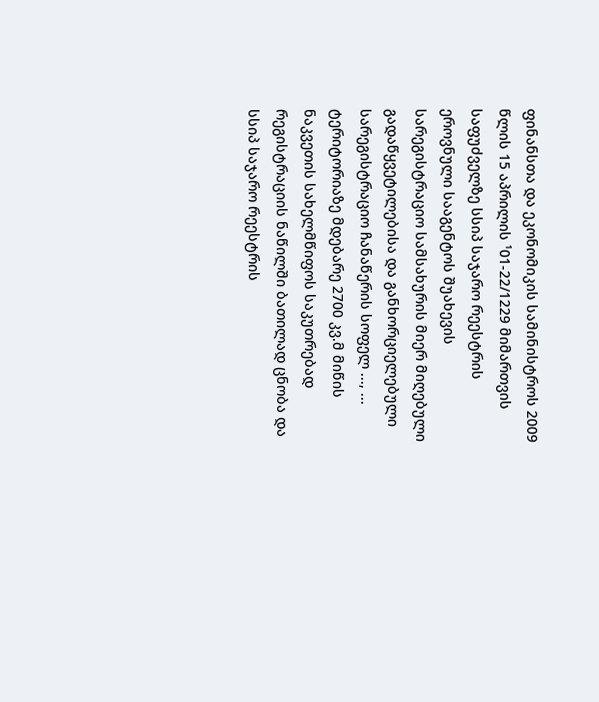ფინანსთა და ეკონომიკის სამინისტროს 2009 წლის 15 აპრილის ¹01-22/1229 მიმართვის საფუძველზე სსიპ საჯარო რეესტრის ეროვნული სააგენტოს შუახევის სარეგისტრაციო სამსახურის მიერ მიღებული გადაწყვეტილებისა და განხორციელებული სარეგისტრაციო ჩანაწერის სოფელ ..., ... ტერიტორიაზე მდებარე 2700 კვ.მ მიწის ნაკვეთის სახელმწიფოს საკუთრებად რეგისტრაციის ნაწილში ბათილად ცნობა და სსიპ საჯარო რეესტრის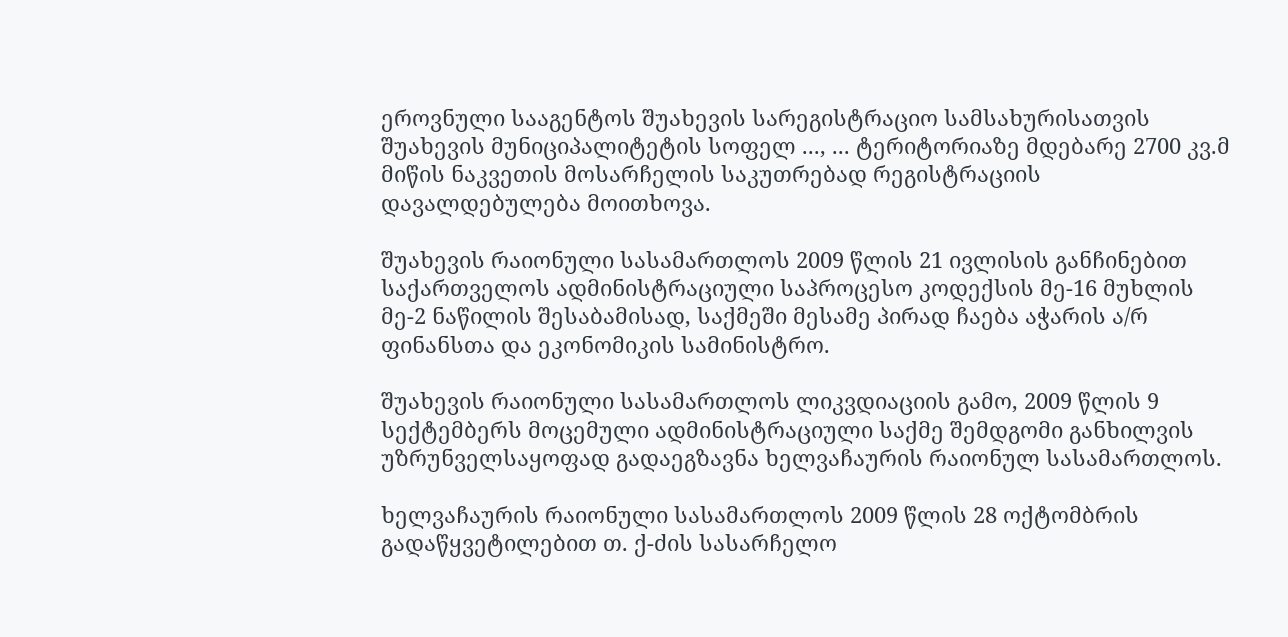ეროვნული სააგენტოს შუახევის სარეგისტრაციო სამსახურისათვის შუახევის მუნიციპალიტეტის სოფელ ..., ... ტერიტორიაზე მდებარე 2700 კვ.მ მიწის ნაკვეთის მოსარჩელის საკუთრებად რეგისტრაციის დავალდებულება მოითხოვა.

შუახევის რაიონული სასამართლოს 2009 წლის 21 ივლისის განჩინებით საქართველოს ადმინისტრაციული საპროცესო კოდექსის მე-16 მუხლის მე-2 ნაწილის შესაბამისად, საქმეში მესამე პირად ჩაება აჭარის ა/რ ფინანსთა და ეკონომიკის სამინისტრო.

შუახევის რაიონული სასამართლოს ლიკვდიაციის გამო, 2009 წლის 9 სექტემბერს მოცემული ადმინისტრაციული საქმე შემდგომი განხილვის უზრუნველსაყოფად გადაეგზავნა ხელვაჩაურის რაიონულ სასამართლოს.

ხელვაჩაურის რაიონული სასამართლოს 2009 წლის 28 ოქტომბრის გადაწყვეტილებით თ. ქ-ძის სასარჩელო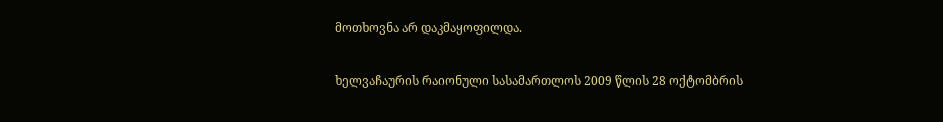მოთხოვნა არ დაკმაყოფილდა.

ხელვაჩაურის რაიონული სასამართლოს 2009 წლის 28 ოქტომბრის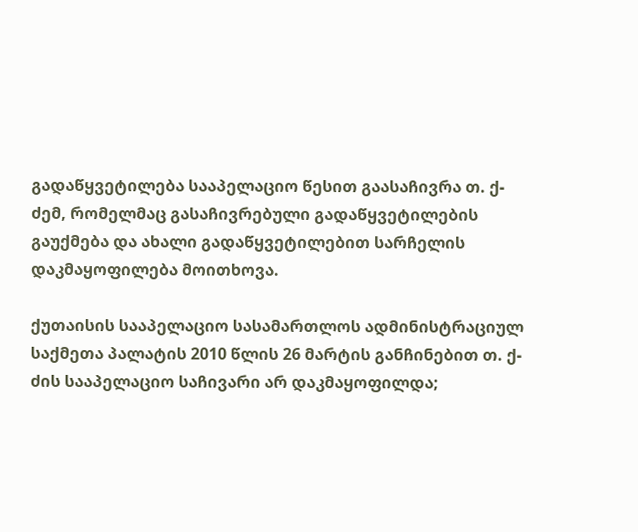გადაწყვეტილება სააპელაციო წესით გაასაჩივრა თ. ქ-ძემ, რომელმაც გასაჩივრებული გადაწყვეტილების გაუქმება და ახალი გადაწყვეტილებით სარჩელის დაკმაყოფილება მოითხოვა.

ქუთაისის სააპელაციო სასამართლოს ადმინისტრაციულ საქმეთა პალატის 2010 წლის 26 მარტის განჩინებით თ. ქ-ძის სააპელაციო საჩივარი არ დაკმაყოფილდა;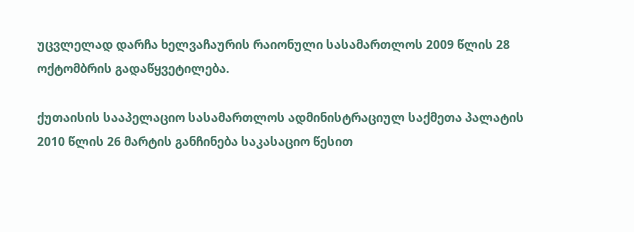უცვლელად დარჩა ხელვაჩაურის რაიონული სასამართლოს 2009 წლის 28 ოქტომბრის გადაწყვეტილება.

ქუთაისის სააპელაციო სასამართლოს ადმინისტრაციულ საქმეთა პალატის 2010 წლის 26 მარტის განჩინება საკასაციო წესით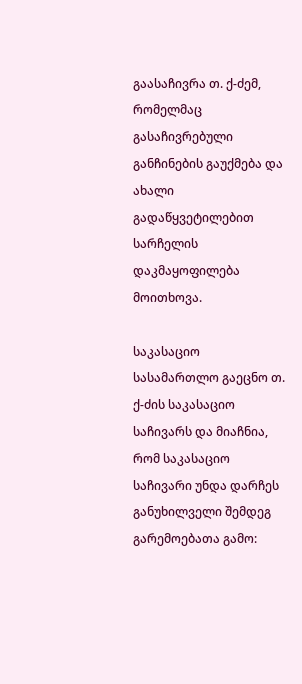გაასაჩივრა თ. ქ-ძემ, რომელმაც გასაჩივრებული განჩინების გაუქმება და ახალი გადაწყვეტილებით სარჩელის დაკმაყოფილება მოითხოვა.

საკასაციო სასამართლო გაეცნო თ. ქ-ძის საკასაციო საჩივარს და მიაჩნია, რომ საკასაციო საჩივარი უნდა დარჩეს განუხილველი შემდეგ გარემოებათა გამო: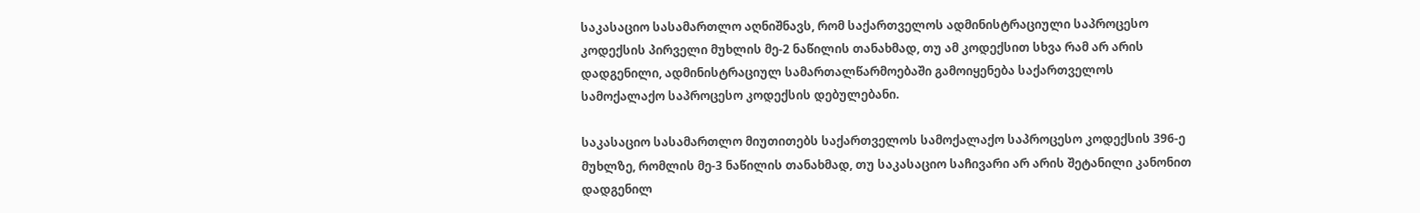საკასაციო სასამართლო აღნიშნავს, რომ საქართველოს ადმინისტრაციული საპროცესო კოდექსის პირველი მუხლის მე-2 ნაწილის თანახმად, თუ ამ კოდექსით სხვა რამ არ არის დადგენილი, ადმინისტრაციულ სამართალწარმოებაში გამოიყენება საქართველოს სამოქალაქო საპროცესო კოდექსის დებულებანი.

საკასაციო სასამართლო მიუთითებს საქართველოს სამოქალაქო საპროცესო კოდექსის 396-ე მუხლზე, რომლის მე-3 ნაწილის თანახმად, თუ საკასაციო საჩივარი არ არის შეტანილი კანონით დადგენილ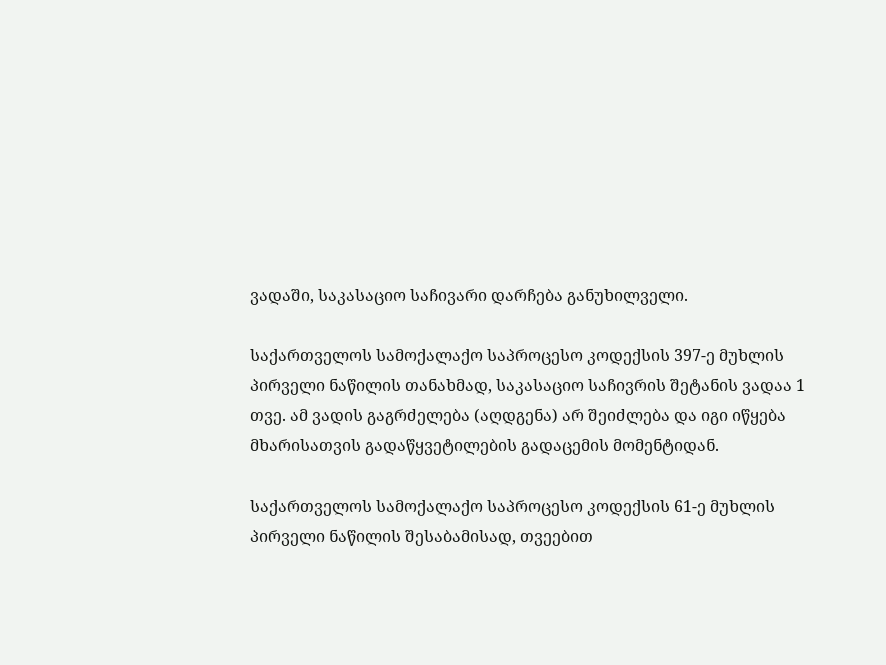ვადაში, საკასაციო საჩივარი დარჩება განუხილველი.

საქართველოს სამოქალაქო საპროცესო კოდექსის 397-ე მუხლის პირველი ნაწილის თანახმად, საკასაციო საჩივრის შეტანის ვადაა 1 თვე. ამ ვადის გაგრძელება (აღდგენა) არ შეიძლება და იგი იწყება მხარისათვის გადაწყვეტილების გადაცემის მომენტიდან.

საქართველოს სამოქალაქო საპროცესო კოდექსის 61-ე მუხლის პირველი ნაწილის შესაბამისად, თვეებით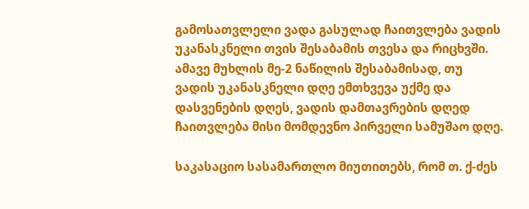გამოსათვლელი ვადა გასულად ჩაითვლება ვადის უკანასკნელი თვის შესაბამის თვესა და რიცხვში. ამავე მუხლის მე-2 ნაწილის შესაბამისად, თუ ვადის უკანასკნელი დღე ემთხვევა უქმე და დასვენების დღეს, ვადის დამთავრების დღედ ჩაითვლება მისი მომდევნო პირველი სამუშაო დღე.

საკასაციო სასამართლო მიუთითებს, რომ თ. ქ-ძეს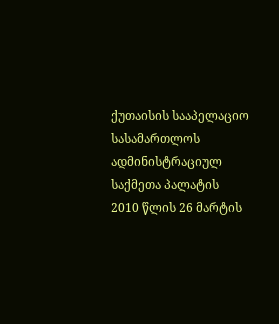ქუთაისის სააპელაციო სასამართლოს ადმინისტრაციულ საქმეთა პალატის 2010 წლის 26 მარტის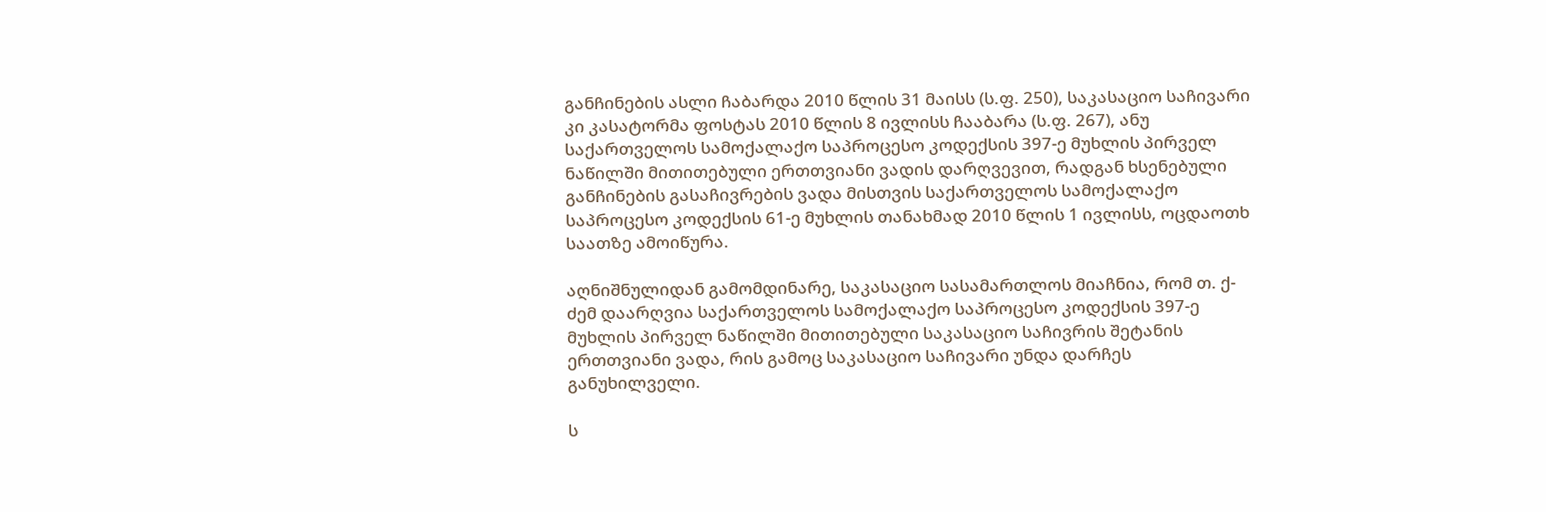განჩინების ასლი ჩაბარდა 2010 წლის 31 მაისს (ს.ფ. 250), საკასაციო საჩივარი კი კასატორმა ფოსტას 2010 წლის 8 ივლისს ჩააბარა (ს.ფ. 267), ანუ საქართველოს სამოქალაქო საპროცესო კოდექსის 397-ე მუხლის პირველ ნაწილში მითითებული ერთთვიანი ვადის დარღვევით, რადგან ხსენებული განჩინების გასაჩივრების ვადა მისთვის საქართველოს სამოქალაქო საპროცესო კოდექსის 61-ე მუხლის თანახმად 2010 წლის 1 ივლისს, ოცდაოთხ საათზე ამოიწურა.

აღნიშნულიდან გამომდინარე, საკასაციო სასამართლოს მიაჩნია, რომ თ. ქ-ძემ დაარღვია საქართველოს სამოქალაქო საპროცესო კოდექსის 397-ე მუხლის პირველ ნაწილში მითითებული საკასაციო საჩივრის შეტანის ერთთვიანი ვადა, რის გამოც საკასაციო საჩივარი უნდა დარჩეს განუხილველი.

ს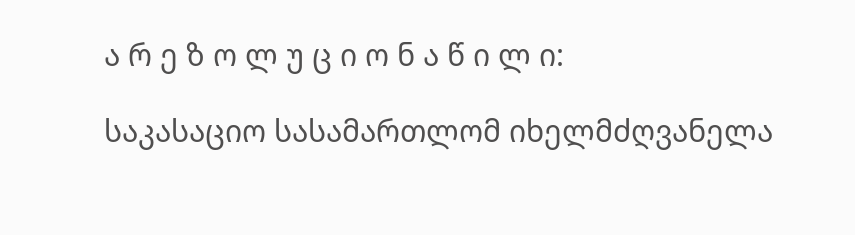ა რ ე ზ ო ლ უ ც ი ო ნ ა წ ი ლ ი:

საკასაციო სასამართლომ იხელმძღვანელა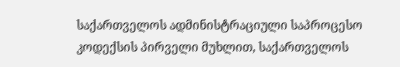საქართველოს ადმინისტრაციული საპროცესო კოდექსის პირველი მუხლით, საქართველოს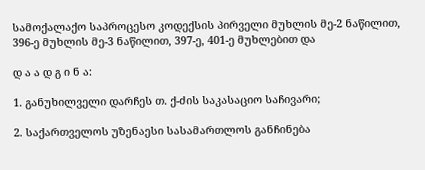სამოქალაქო საპროცესო კოდექსის პირველი მუხლის მე-2 ნაწილით, 396-ე მუხლის მე-3 ნაწილით, 397-ე, 401-ე მუხლებით და

დ ა ა დ გ ი ნ ა:

1. განუხილველი დარჩეს თ. ქ-ძის საკასაციო საჩივარი;

2. საქართველოს უზენაესი სასამართლოს განჩინება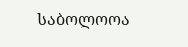საბოლოოა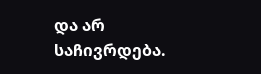და არ საჩივრდება.